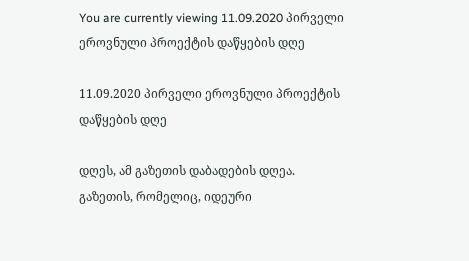You are currently viewing 11.09.2020 პირველი ეროვნული პროექტის დაწყების დღე

11.09.2020 პირველი ეროვნული პროექტის დაწყების დღე

დღეს, ამ გაზეთის დაბადების დღეა.
გაზეთის, რომელიც, იდეური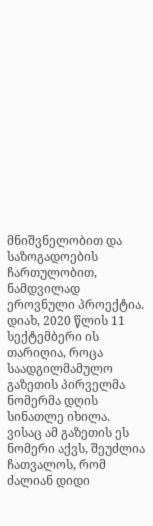მნიშვნელობით და საზოგადოების ჩართულობით, ნამდვილად ეროვნული პროექტია.
დიახ, 2020 წლის 11 სექტემბერი ის თარიღია, როცა საადგილმამულო გაზეთის პირველმა ნომერმა დღის სინათლე იხილა.
ვისაც ამ გაზეთის ეს ნომერი აქვს, შეუძლია ჩათვალოს, რომ ძალიან დიდი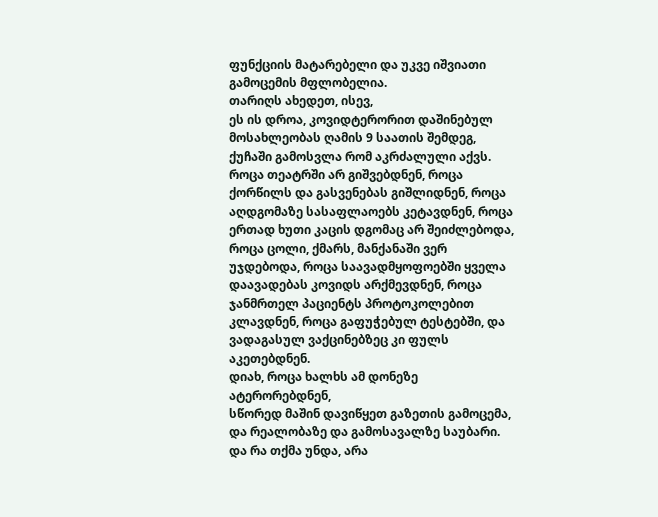ფუნქციის მატარებელი და უკვე იშვიათი გამოცემის მფლობელია.
თარიღს ახედეთ, ისევ,
ეს ის დროა, კოვიდტერორით დაშინებულ მოსახლეობას ღამის 9 საათის შემდეგ, ქუჩაში გამოსვლა რომ აკრძალული აქვს.
როცა თეატრში არ გიშვებდნენ, როცა ქორწილს და გასვენებას გიშლიდნენ, როცა აღდგომაზე სასაფლაოებს კეტავდნენ, როცა ერთად ხუთი კაცის დგომაც არ შეიძლებოდა, როცა ცოლი, ქმარს, მანქანაში ვერ უჯდებოდა, როცა საავადმყოფოებში ყველა დაავადებას კოვიდს არქმევდნენ, როცა ჯანმრთელ პაციენტს პროტოკოლებით კლავდნენ, როცა გაფუჭებულ ტესტებში, და ვადაგასულ ვაქცინებზეც კი ფულს აკეთებდნენ.
დიახ, როცა ხალხს ამ დონეზე ატერორებდნენ,
სწორედ მაშინ დავიწყეთ გაზეთის გამოცემა, და რეალობაზე და გამოსავალზე საუბარი.
და რა თქმა უნდა, არა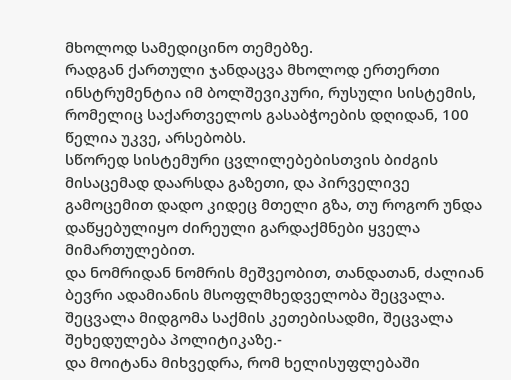მხოლოდ სამედიცინო თემებზე.
რადგან ქართული ჯანდაცვა მხოლოდ ერთერთი ინსტრუმენტია იმ ბოლშევიკური, რუსული სისტემის, რომელიც საქართველოს გასაბჭოების დღიდან, 100 წელია უკვე, არსებობს.
სწორედ სისტემური ცვლილებებისთვის ბიძგის მისაცემად დაარსდა გაზეთი, და პირველივე გამოცემით დადო კიდეც მთელი გზა, თუ როგორ უნდა დაწყებულიყო ძირეული გარდაქმნები ყველა მიმართულებით.
და ნომრიდან ნომრის მეშვეობით, თანდათან, ძალიან ბევრი ადამიანის მსოფლმხედველობა შეცვალა.
შეცვალა მიდგომა საქმის კეთებისადმი, შეცვალა შეხედულება პოლიტიკაზე.-
და მოიტანა მიხვედრა, რომ ხელისუფლებაში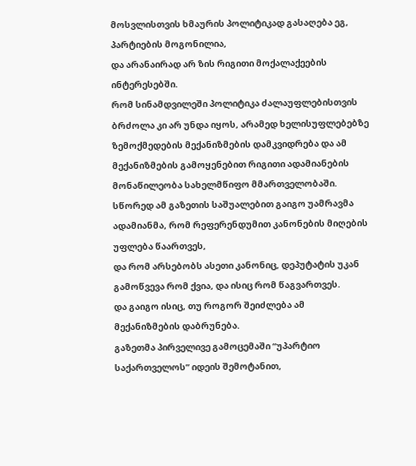მოსვლისთვის ხმაურის პოლიტიკად გასაღება ეგ, პარტიების მოგონილია,
და არანაირად არ ზის რიგითი მოქალაქეების ინტერესებში.
რომ სინამდვილეში პოლიტიკა ძალაუფლებისთვის ბრძოლა კი არ უნდა იყოს, არამედ ხელისუფლებებზე ზემოქმედების მექანიზმების დამკვიდრება და ამ მექანიზმების გამოყენებით რიგითი ადამიანების მონაწილეობა სახელმწიფო მმართველობაში.
სწორედ ამ გაზეთის საშუალებით გაიგო უამრავმა ადამიანმა, რომ რეფერენდუმით კანონების მიღების უფლება წაართვეს,
და რომ არსებობს ასეთი კანონიც, დეპუტატის უკან გამოწვევა რომ ქვია, და ისიც რომ წაგვართვეს.
და გაიგო ისიც, თუ როგორ შეიძლება ამ მექანიზმების დაბრუნება.
გაზეთმა პირველივე გამოცემაში “უპარტიო საქართველოს” იდეის შემოტანით,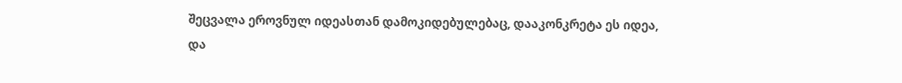შეცვალა ეროვნულ იდეასთან დამოკიდებულებაც, დააკონკრეტა ეს იდეა,
და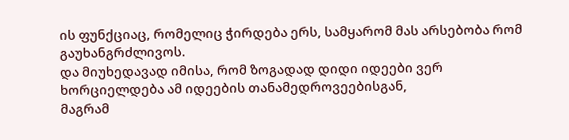ის ფუნქციაც, რომელიც ჭირდება ერს, სამყარომ მას არსებობა რომ გაუხანგრძლივოს.
და მიუხედავად იმისა, რომ ზოგადად დიდი იდეები ვერ ხორციელდება ამ იდეების თანამედროვეებისგან,
მაგრამ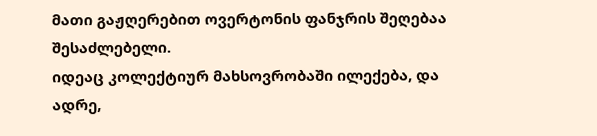მათი გაჟღერებით ოვერტონის ფანჯრის შეღებაა შესაძლებელი.
იდეაც კოლექტიურ მახსოვრობაში ილექება, და ადრე,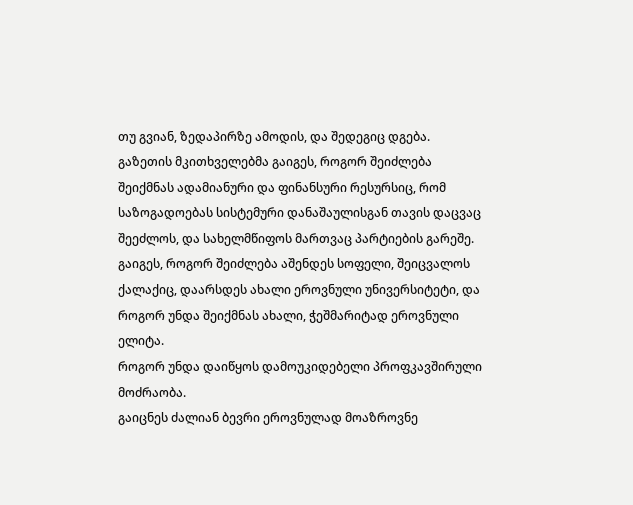თუ გვიან, ზედაპირზე ამოდის, და შედეგიც დგება.
გაზეთის მკითხველებმა გაიგეს, როგორ შეიძლება შეიქმნას ადამიანური და ფინანსური რესურსიც, რომ საზოგადოებას სისტემური დანაშაულისგან თავის დაცვაც შეეძლოს, და სახელმწიფოს მართვაც პარტიების გარეშე.
გაიგეს, როგორ შეიძლება აშენდეს სოფელი, შეიცვალოს ქალაქიც, დაარსდეს ახალი ეროვნული უნივერსიტეტი, და როგორ უნდა შეიქმნას ახალი, ჭეშმარიტად ეროვნული ელიტა.
როგორ უნდა დაიწყოს დამოუკიდებელი პროფკავშირული მოძრაობა.
გაიცნეს ძალიან ბევრი ეროვნულად მოაზროვნე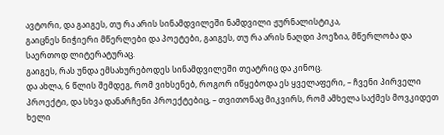ავტორი, და გაიგეს, თუ რა არის სინამდვილეში ნამდვილი ჟურნალისტიკა,
გაიცნეს ნიჭიერი მწერლები და პოეტები, გაიგეს, თუ რა არის ნაღდი პოეზია, მწერლობა და საერთოდ ლიტერატურაც.
გაიგეს, რას უნდა ემსახურებოდეს სინამდვილეში თეატრიც და კინოც.
და ახლა, 6 წლის შემდეგ, რომ ვიხსენებ, როგორ იწყებოდა ეს ყველაფერი, – ჩვენი პირველი პროექტი, და სხვა დანარჩენი პროექტებიც, – თვითონაც მიკვირს, რომ ამხელა საქმეს მოვკიდეთ ხელი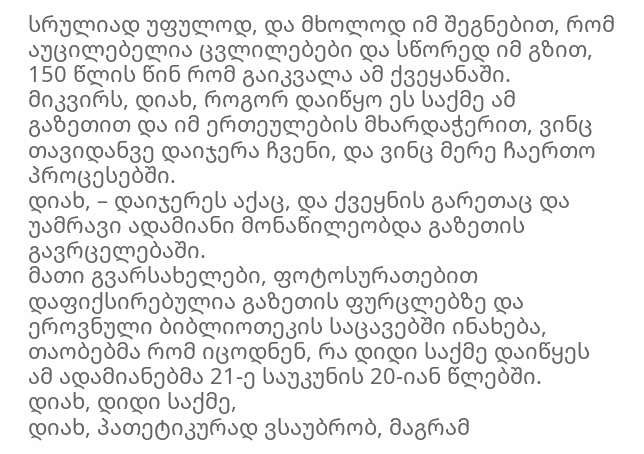სრულიად უფულოდ, და მხოლოდ იმ შეგნებით, რომ აუცილებელია ცვლილებები და სწორედ იმ გზით, 150 წლის წინ რომ გაიკვალა ამ ქვეყანაში.
მიკვირს, დიახ, როგორ დაიწყო ეს საქმე ამ გაზეთით და იმ ერთეულების მხარდაჭერით, ვინც თავიდანვე დაიჯერა ჩვენი, და ვინც მერე ჩაერთო პროცესებში.
დიახ, – დაიჯერეს აქაც, და ქვეყნის გარეთაც და უამრავი ადამიანი მონაწილეობდა გაზეთის გავრცელებაში.
მათი გვარსახელები, ფოტოსურათებით დაფიქსირებულია გაზეთის ფურცლებზე და ეროვნული ბიბლიოთეკის საცავებში ინახება, თაობებმა რომ იცოდნენ, რა დიდი საქმე დაიწყეს ამ ადამიანებმა 21-ე საუკუნის 20-იან წლებში.
დიახ, დიდი საქმე,
დიახ, პათეტიკურად ვსაუბრობ, მაგრამ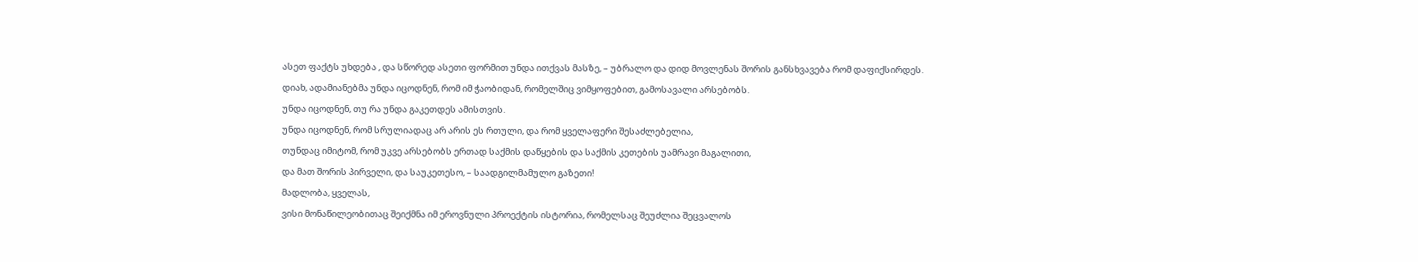ასეთ ფაქტს უხდება , და სწორედ ასეთი ფორმით უნდა ითქვას მასზე, – უბრალო და დიდ მოვლენას შორის განსხვავება რომ დაფიქსირდეს.
დიახ, ადამიანებმა უნდა იცოდნენ, რომ იმ ჭაობიდან, რომელშიც ვიმყოფებით, გამოსავალი არსებობს.
უნდა იცოდნენ, თუ რა უნდა გაკეთდეს ამისთვის.
უნდა იცოდნენ, რომ სრულიადაც არ არის ეს რთული, და რომ ყველაფერი შესაძლებელია,
თუნდაც იმიტომ, რომ უკვე არსებობს ერთად საქმის დაწყების და საქმის კეთების უამრავი მაგალითი,
და მათ შორის პირველი, და საუკეთესო, – საადგილმამულო გაზეთი!
მადლობა, ყველას,
ვისი მონაწილეობითაც შეიქმნა იმ ეროვნული პროექტის ისტორია, რომელსაც შეუძლია შეცვალოს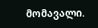მომავალი.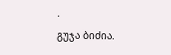.
გუჯა ბიძია.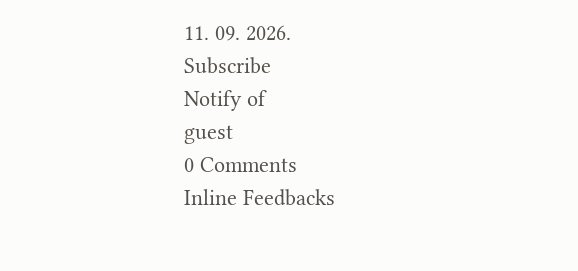11. 09. 2026.
Subscribe
Notify of
guest
0 Comments
Inline Feedbacks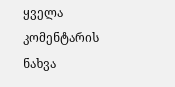ყველა კომენტარის ნახვა